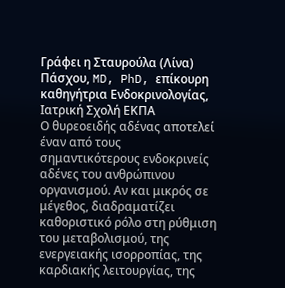Γράφει η Σταυρούλα (Λίνα) Πάσχου, MD, PhD, επίκουρη καθηγήτρια Ενδοκρινολογίας, Ιατρική Σχολή ΕΚΠΑ
Ο θυρεοειδής αδένας αποτελεί έναν από τους σημαντικότερους ενδοκρινείς αδένες του ανθρώπινου οργανισμού. Αν και μικρός σε μέγεθος, διαδραματίζει καθοριστικό ρόλο στη ρύθμιση του μεταβολισμού, της ενεργειακής ισορροπίας, της καρδιακής λειτουργίας, της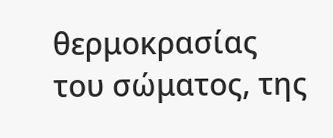θερμοκρασίας του σώματος, της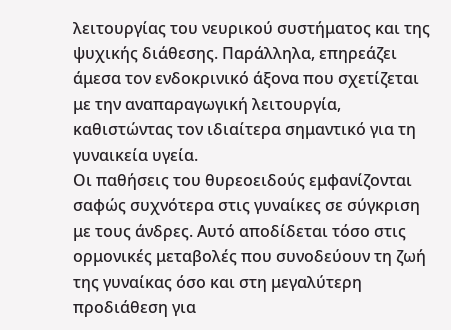λειτουργίας του νευρικού συστήματος και της ψυχικής διάθεσης. Παράλληλα, επηρεάζει άμεσα τον ενδοκρινικό άξονα που σχετίζεται με την αναπαραγωγική λειτουργία, καθιστώντας τον ιδιαίτερα σημαντικό για τη γυναικεία υγεία.
Οι παθήσεις του θυρεοειδούς εμφανίζονται σαφώς συχνότερα στις γυναίκες σε σύγκριση με τους άνδρες. Αυτό αποδίδεται τόσο στις ορμονικές μεταβολές που συνοδεύουν τη ζωή της γυναίκας όσο και στη μεγαλύτερη προδιάθεση για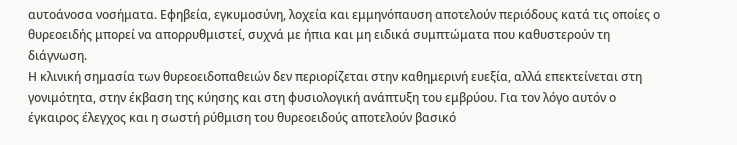αυτοάνοσα νοσήματα. Εφηβεία, εγκυμοσύνη, λοχεία και εμμηνόπαυση αποτελούν περιόδους κατά τις οποίες ο θυρεοειδής μπορεί να απορρυθμιστεί, συχνά με ήπια και μη ειδικά συμπτώματα που καθυστερούν τη διάγνωση.
Η κλινική σημασία των θυρεοειδοπαθειών δεν περιορίζεται στην καθημερινή ευεξία, αλλά επεκτείνεται στη γονιμότητα, στην έκβαση της κύησης και στη φυσιολογική ανάπτυξη του εμβρύου. Για τον λόγο αυτόν ο έγκαιρος έλεγχος και η σωστή ρύθμιση του θυρεοειδούς αποτελούν βασικό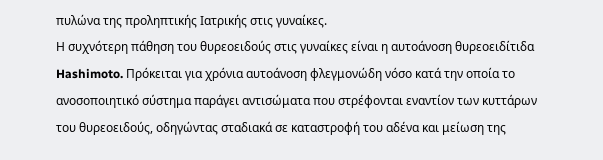πυλώνα της προληπτικής Ιατρικής στις γυναίκες.
Η συχνότερη πάθηση του θυρεοειδούς στις γυναίκες είναι η αυτοάνοση θυρεοειδίτιδα Hashimoto. Πρόκειται για χρόνια αυτοάνοση φλεγμονώδη νόσο κατά την οποία το ανοσοποιητικό σύστημα παράγει αντισώματα που στρέφονται εναντίον των κυττάρων του θυρεοειδούς, οδηγώντας σταδιακά σε καταστροφή του αδένα και μείωση της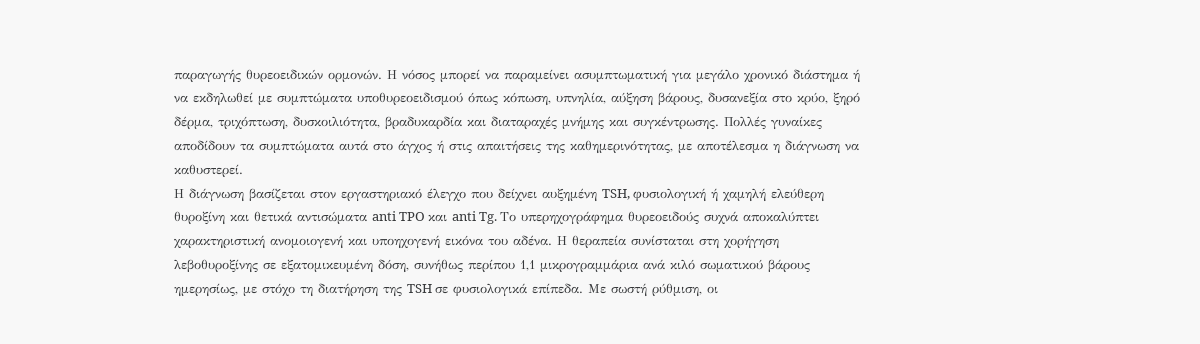παραγωγής θυρεοειδικών ορμονών. Η νόσος μπορεί να παραμείνει ασυμπτωματική για μεγάλο χρονικό διάστημα ή να εκδηλωθεί με συμπτώματα υποθυρεοειδισμού όπως κόπωση, υπνηλία, αύξηση βάρους, δυσανεξία στο κρύο, ξηρό δέρμα, τριχόπτωση, δυσκοιλιότητα, βραδυκαρδία και διαταραχές μνήμης και συγκέντρωσης. Πολλές γυναίκες αποδίδουν τα συμπτώματα αυτά στο άγχος ή στις απαιτήσεις της καθημερινότητας, με αποτέλεσμα η διάγνωση να καθυστερεί.
Η διάγνωση βασίζεται στον εργαστηριακό έλεγχο που δείχνει αυξημένη TSH, φυσιολογική ή χαμηλή ελεύθερη θυροξίνη και θετικά αντισώματα anti TPO και anti Tg. Το υπερηχογράφημα θυρεοειδούς συχνά αποκαλύπτει χαρακτηριστική ανομοιογενή και υποηχογενή εικόνα του αδένα. Η θεραπεία συνίσταται στη χορήγηση λεβοθυροξίνης σε εξατομικευμένη δόση, συνήθως περίπου 1,1 μικρογραμμάρια ανά κιλό σωματικού βάρους ημερησίως, με στόχο τη διατήρηση της TSH σε φυσιολογικά επίπεδα. Με σωστή ρύθμιση, οι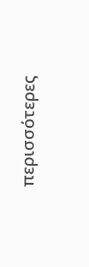περισσότερες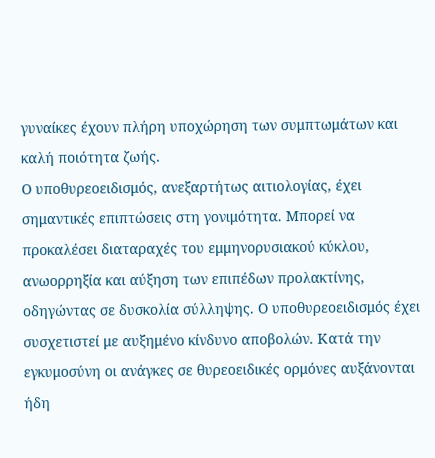γυναίκες έχουν πλήρη υποχώρηση των συμπτωμάτων και καλή ποιότητα ζωής.
Ο υποθυρεοειδισμός, ανεξαρτήτως αιτιολογίας, έχει σημαντικές επιπτώσεις στη γονιμότητα. Μπορεί να προκαλέσει διαταραχές του εμμηνορυσιακού κύκλου, ανωορρηξία και αύξηση των επιπέδων προλακτίνης, οδηγώντας σε δυσκολία σύλληψης. Ο υποθυρεοειδισμός έχει συσχετιστεί με αυξημένο κίνδυνο αποβολών. Κατά την εγκυμοσύνη οι ανάγκες σε θυρεοειδικές ορμόνες αυξάνονται ήδη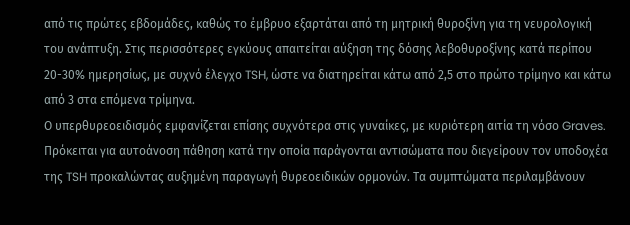από τις πρώτες εβδομάδες, καθώς το έμβρυο εξαρτάται από τη μητρική θυροξίνη για τη νευρολογική του ανάπτυξη. Στις περισσότερες εγκύους απαιτείται αύξηση της δόσης λεβοθυροξίνης κατά περίπου 20-30% ημερησίως, με συχνό έλεγχο TSH, ώστε να διατηρείται κάτω από 2,5 στο πρώτο τρίμηνο και κάτω από 3 στα επόμενα τρίμηνα.
Ο υπερθυρεοειδισμός εμφανίζεται επίσης συχνότερα στις γυναίκες, με κυριότερη αιτία τη νόσο Graves. Πρόκειται για αυτοάνοση πάθηση κατά την οποία παράγονται αντισώματα που διεγείρουν τον υποδοχέα της TSH προκαλώντας αυξημένη παραγωγή θυρεοειδικών ορμονών. Τα συμπτώματα περιλαμβάνουν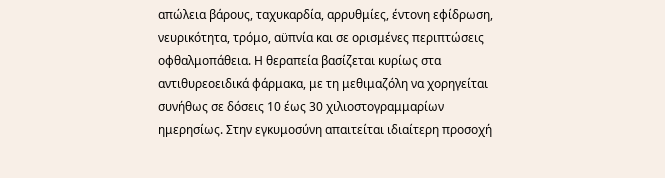απώλεια βάρους, ταχυκαρδία, αρρυθμίες, έντονη εφίδρωση, νευρικότητα, τρόμο, αϋπνία και σε ορισμένες περιπτώσεις οφθαλμοπάθεια. Η θεραπεία βασίζεται κυρίως στα αντιθυρεοειδικά φάρμακα, με τη μεθιμαζόλη να χορηγείται συνήθως σε δόσεις 10 έως 30 χιλιοστογραμμαρίων ημερησίως. Στην εγκυμοσύνη απαιτείται ιδιαίτερη προσοχή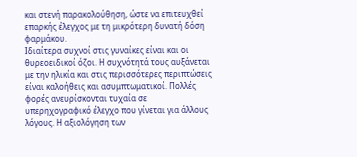και στενή παρακολούθηση, ώστε να επιτευχθεί επαρκής έλεγχος με τη μικρότερη δυνατή δόση φαρμάκου.
Ιδιαίτερα συχνοί στις γυναίκες είναι και οι θυρεοειδικοί όζοι. Η συχνότητά τους αυξάνεται με την ηλικία και στις περισσότερες περιπτώσεις είναι καλοήθεις και ασυμπτωματικοί. Πολλές φορές ανευρίσκονται τυχαία σε υπερηχογραφικό έλεγχο που γίνεται για άλλους λόγους. Η αξιολόγηση των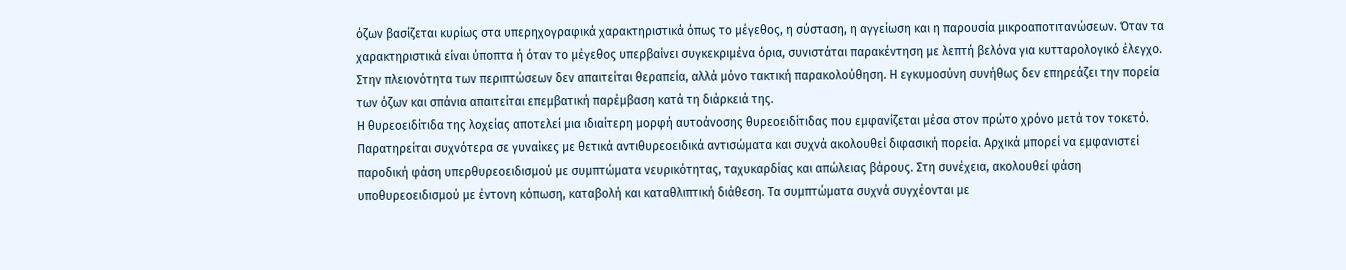όζων βασίζεται κυρίως στα υπερηχογραφικά χαρακτηριστικά όπως το μέγεθος, η σύσταση, η αγγείωση και η παρουσία μικροαποτιτανώσεων. Όταν τα χαρακτηριστικά είναι ύποπτα ή όταν το μέγεθος υπερβαίνει συγκεκριμένα όρια, συνιστάται παρακέντηση με λεπτή βελόνα για κυτταρολογικό έλεγχο. Στην πλειονότητα των περιπτώσεων δεν απαιτείται θεραπεία, αλλά μόνο τακτική παρακολούθηση. Η εγκυμοσύνη συνήθως δεν επηρεάζει την πορεία των όζων και σπάνια απαιτείται επεμβατική παρέμβαση κατά τη διάρκειά της.
Η θυρεοειδίτιδα της λοχείας αποτελεί μια ιδιαίτερη μορφή αυτοάνοσης θυρεοειδίτιδας που εμφανίζεται μέσα στον πρώτο χρόνο μετά τον τοκετό. Παρατηρείται συχνότερα σε γυναίκες με θετικά αντιθυρεοειδικά αντισώματα και συχνά ακολουθεί διφασική πορεία. Αρχικά μπορεί να εμφανιστεί παροδική φάση υπερθυρεοειδισμού με συμπτώματα νευρικότητας, ταχυκαρδίας και απώλειας βάρους. Στη συνέχεια, ακολουθεί φάση υποθυρεοειδισμού με έντονη κόπωση, καταβολή και καταθλιπτική διάθεση. Τα συμπτώματα συχνά συγχέονται με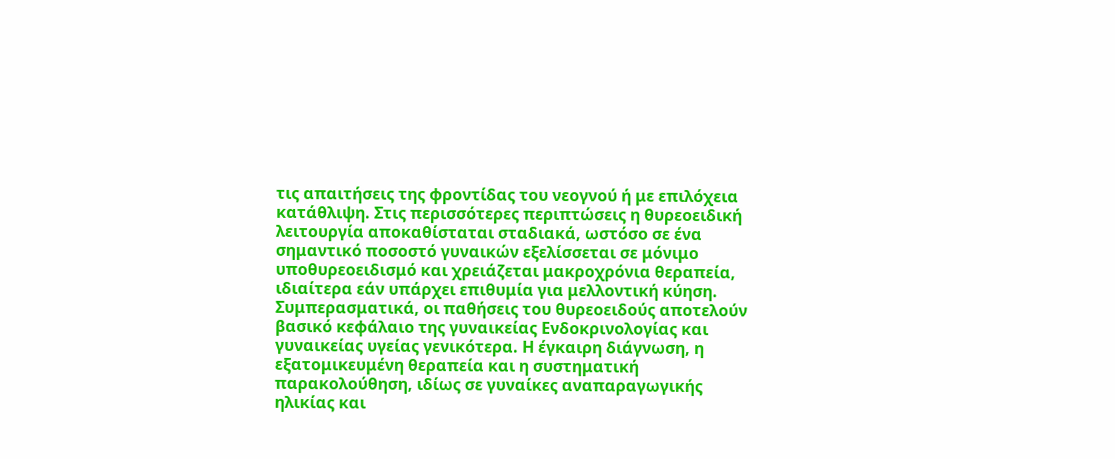τις απαιτήσεις της φροντίδας του νεογνού ή με επιλόχεια κατάθλιψη. Στις περισσότερες περιπτώσεις η θυρεοειδική λειτουργία αποκαθίσταται σταδιακά, ωστόσο σε ένα σημαντικό ποσοστό γυναικών εξελίσσεται σε μόνιμο υποθυρεοειδισμό και χρειάζεται μακροχρόνια θεραπεία, ιδιαίτερα εάν υπάρχει επιθυμία για μελλοντική κύηση.
Συμπερασματικά, οι παθήσεις του θυρεοειδούς αποτελούν βασικό κεφάλαιο της γυναικείας Ενδοκρινολογίας και γυναικείας υγείας γενικότερα. Η έγκαιρη διάγνωση, η εξατομικευμένη θεραπεία και η συστηματική παρακολούθηση, ιδίως σε γυναίκες αναπαραγωγικής ηλικίας και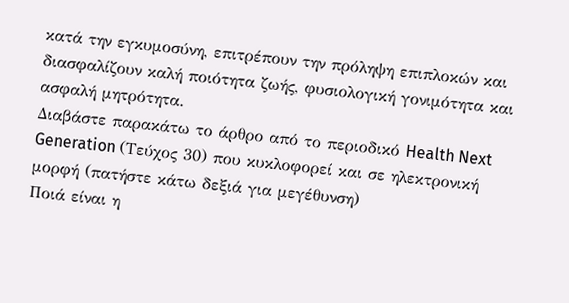κατά την εγκυμοσύνη, επιτρέπουν την πρόληψη επιπλοκών και διασφαλίζουν καλή ποιότητα ζωής, φυσιολογική γονιμότητα και ασφαλή μητρότητα.
Διαβάστε παρακάτω το άρθρο από το περιοδικό Health Next Generation (Τεύχος 30) που κυκλοφορεί και σε ηλεκτρονική μορφή (πατήστε κάτω δεξιά για μεγέθυνση)
Ποιά είναι η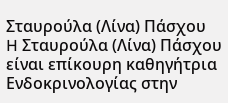Σταυρούλα (Λίνα) Πάσχου
H Σταυρούλα (Λίνα) Πάσχου είναι επίκουρη καθηγήτρια Ενδοκρινολογίας στην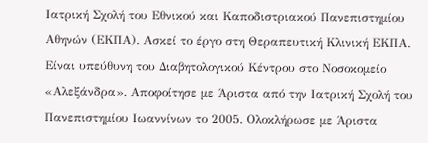Ιατρική Σχολή του Εθνικού και Καποδιστριακού Πανεπιστημίου Αθηνών (ΕΚΠΑ). Ασκεί το έργο στη Θεραπευτική Κλινική ΕΚΠΑ. Είναι υπεύθυνη του Διαβητολογικού Κέντρου στο Νοσοκομείο «Αλεξάνδρα». Αποφοίτησε με Άριστα από την Ιατρική Σχολή του Πανεπιστημίου Ιωαννίνων το 2005. Ολοκλήρωσε με Άριστα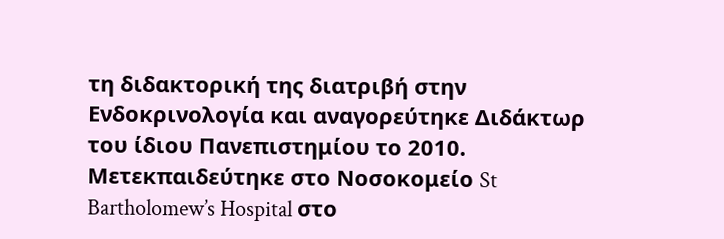τη διδακτορική της διατριβή στην Ενδοκρινολογία και αναγορεύτηκε Διδάκτωρ του ίδιου Πανεπιστημίου το 2010. Μετεκπαιδεύτηκε στο Νοσοκομείο St Bartholomew’s Hospital στο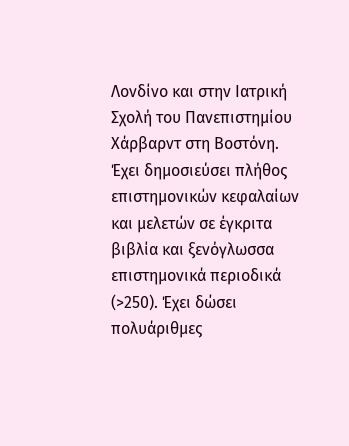Λονδίνο και στην Ιατρική Σχολή του Πανεπιστημίου Χάρβαρντ στη Βοστόνη. Έχει δημοσιεύσει πλήθος επιστημονικών κεφαλαίων και μελετών σε έγκριτα βιβλία και ξενόγλωσσα επιστημονικά περιοδικά (>250). Έχει δώσει πολυάριθμες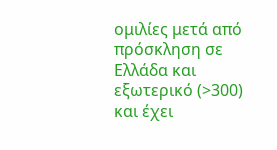ομιλίες μετά από πρόσκληση σε Ελλάδα και εξωτερικό (>300) και έχει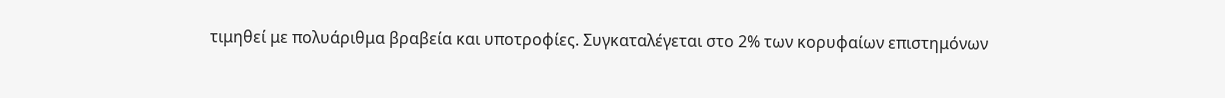τιμηθεί με πολυάριθμα βραβεία και υποτροφίες. Συγκαταλέγεται στο 2% των κορυφαίων επιστημόνων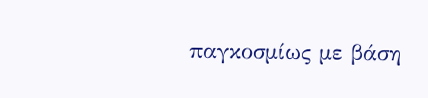παγκοσμίως με βάση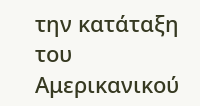την κατάταξη του Αμερικανικού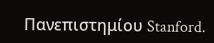Πανεπιστημίου Stanford.